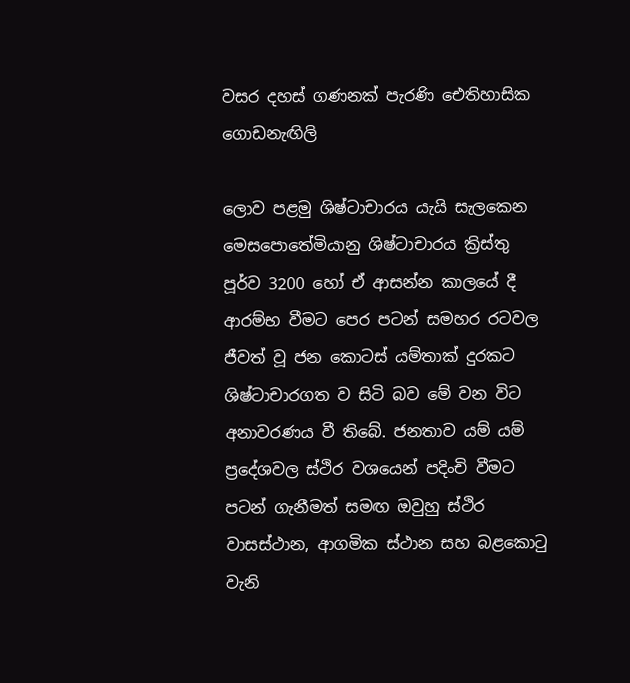වසර දහස් ගණනක් පැරණි ඓතිහාසික ගොඩනැඟිලි

ලොව පළමු ශිෂ්ටාචාරය යැයි සැලකෙන මෙසපොතේමියානු ශිෂ්ටාචාරය ක්‍රිස්තු පූර්ව 3200 හෝ ඒ ආසන්න කාලයේ දී ආරම්භ වීමට පෙර පටන් සමහර රටවල ජීවත් වූ ජන කොටස් යම්තාක් දුරකට ශිෂ්ටාචාරගත ව සිටි බව මේ වන විට අනාවරණය වී තිබේ. ජනතාව යම් යම් ප්‍රදේශවල ස්ථිර වශයෙන් පදිංචි වීමට පටන් ගැනීමත් සමඟ ඔවුහු ස්ථිර වාසස්ථාන, ආගමික ස්ථාන සහ බළකොටු වැනි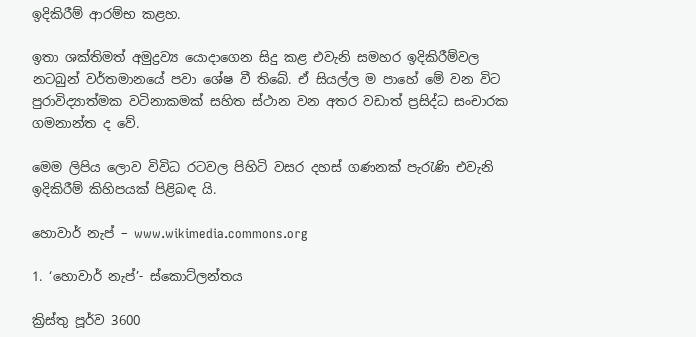ඉදිකිරීම් ආරම්භ කළහ.

ඉතා ශක්තිමත් අමුද්‍රව්‍ය යොදාගෙන සිදු කළ එවැනි සමහර ඉදිකිරීම්වල නටබුන් වර්තමානයේ පවා ශේෂ වී තිබේ. ඒ සියල්ල ම පාහේ මේ වන විට පුරාවිද්‍යාත්මක වටිනාකමක් සහිත ස්ථාන වන අතර වඩාත් ප්‍රසිද්ධ සංචාරක ගමනාන්ත ද වේ.

මෙම ලිපිය ලොව විවිධ රටවල පිහිටි වසර දහස් ගණනක් පැරැණි එවැනි ඉදිකිරීම් කිහිපයක් පිළිබඳ යි.

හොවාර් නැප් – www.wikimedia.commons.org

1. ‘හොවාර් නැප්’- ස්කොට්ලන්තය

ක්‍රිස්තු පූර්ව 3600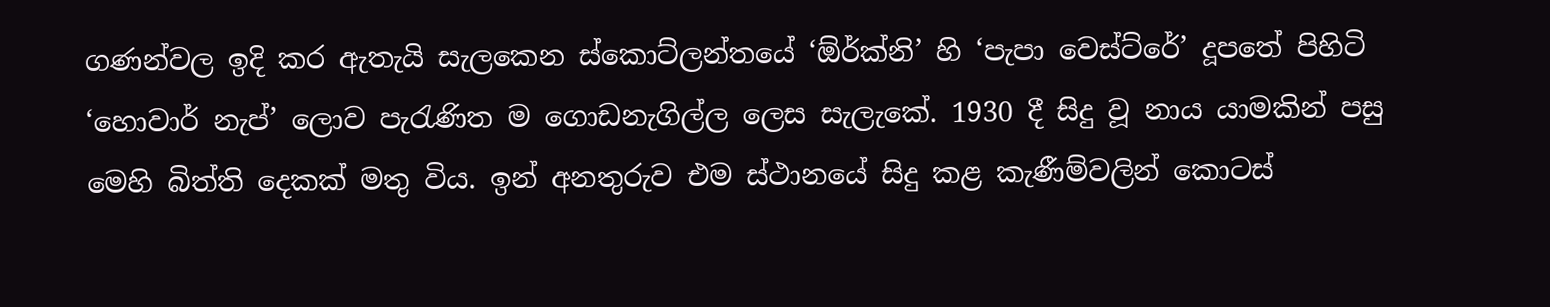ගණන්වල ඉදි කර ඇතැයි සැලකෙන ස්කොට්ලන්තයේ ‘ඕර්ක්නි’ හි ‘පැපා වෙස්ට්රේ’ දූපතේ පිහිටි ‘හොවාර් නැප්’ ලොව පැරැණිත ම ගොඩනැගිල්ල ලෙස සැලැකේ. 1930 දී සිදු වූ නාය යාමකින් පසු මෙහි බිත්ති දෙකක් මතු විය. ඉන් අනතුරුව එම ස්ථානයේ සිදු කළ කැණීම්වලින් කොටස්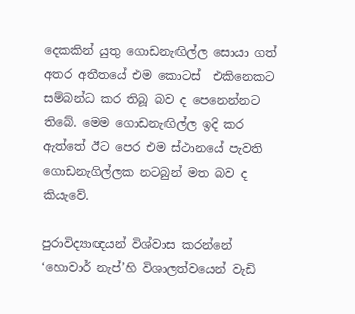දෙකකින් යුතු ගොඩනැඟිල්ල සොයා ගත් අතර අතීතයේ එම කොටස්  එකිනෙකට සම්බන්ධ කර තිබූ බව ද පෙනෙන්නට තිබේ. මෙම ගොඩනැඟිල්ල ඉදි කර ඇත්තේ ඊට පෙර එම ස්ථානයේ පැවති ගොඩනැගිල්ලක නටබුන් මත බව ද කියැවේ.

පුරාවිද්‍යාඥයන් විශ්වාස කරන්නේ ‘හොවාර් නැප්’හි විශාලත්වයෙන් වැඩි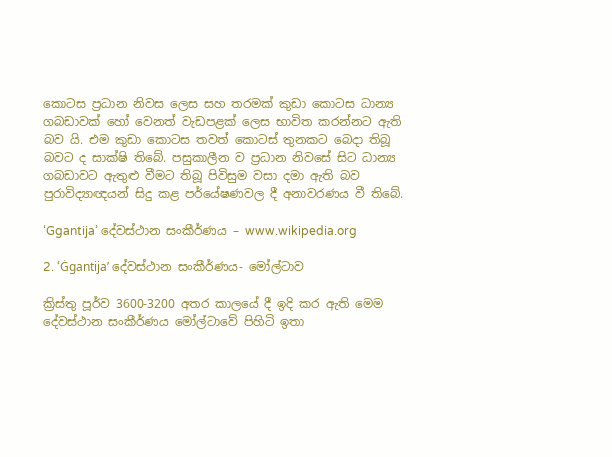කොටස ප්‍රධාන නිවස ලෙස සහ තරමක් කුඩා කොටස ධාන්‍ය ගබඩාවක් හෝ වෙනත් වැඩපළක් ලෙස භාවිත කරන්නට ඇති බව යි. එම කුඩා කොටස තවත් කොටස් තුනකට බෙදා තිබූ බවට ද සාක්ෂි තිබේ. පසුකාලීන ව ප්‍රධාන නිවසේ සිට ධාන්‍ය ගබඩාවට ඇතුළු වීමට තිබූ පිවිසුම වසා දමා ඇති බව පුරාවිද්‍යාඥයන් සිදු කළ පර්යේෂණවල දී අනාවරණය වී තිබේ.

‘Ggantija’ දේවස්ථාන සංකීර්ණය – www.wikipedia.org

2. ‘Ġgantija’ දේවස්ථාන සංකීර්ණය- මෝල්ටාව

ක්‍රිස්තු පූර්ව 3600-3200 අතර කාලයේ දී ඉදි කර ඇති මෙම දේවස්ථාන සංකීර්ණය මෝල්ටාවේ පිහිටි ඉතා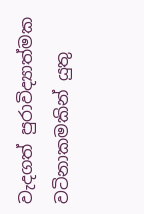වැදගත් පුරාවිද්‍යාත්මක වටිනාකමකින් යුතු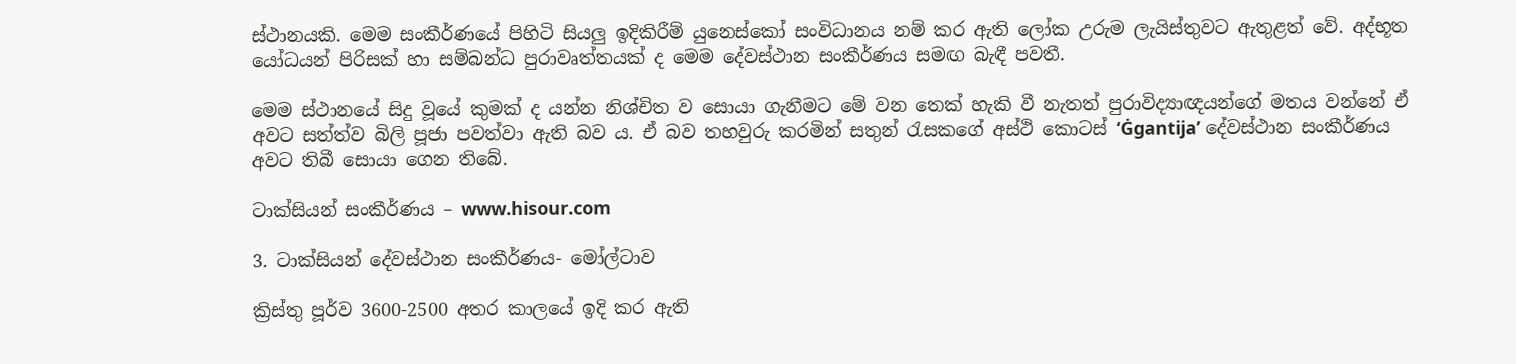ස්ථානයකි. මෙම සංකීර්ණයේ පිහිටි සියලු ඉදිකිරීම් යුනෙස්කෝ සංවිධානය නම් කර ඇති ලෝක උරුම ලැයිස්තුවට ඇතුළත් වේ. අද්භූත යෝධයන් පිරිසක් හා සම්බන්ධ පුරාවෘත්තයක් ද මෙම දේවස්ථාන සංකීර්ණය සමඟ බැඳී පවතී.

මෙම ස්ථානයේ සිදු වූයේ කුමක් ද යන්න නිශ්චිත ව සොයා ගැනීමට මේ වන තෙක් හැකි වී නැතත් පුරාවිද්‍යාඥයන්ගේ මතය වන්නේ ඒ අවට සත්ත්ව බිලි පූජා පවත්වා ඇති බව ය. ඒ බව තහවුරු කරමින් සතුන් රැසකගේ අස්ථි කොටස් ‘Ġgantija’ දේවස්ථාන සංකීර්ණය අවට තිබී සොයා ගෙන තිබේ.

ටාක්සියන් සංකීර්ණය – www.hisour.com

3. ටාක්සියන් දේවස්ථාන සංකීර්ණය- මෝල්ටාව

ක්‍රිස්තු පූර්ව 3600-2500 අතර කාලයේ ඉදි කර ඇති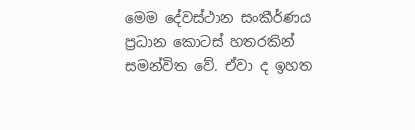මෙම දේවස්ථාන සංකීර්ණය ප්‍රධාන කොටස් හතරකින් සමන්විත වේ. ඒවා ද ඉහත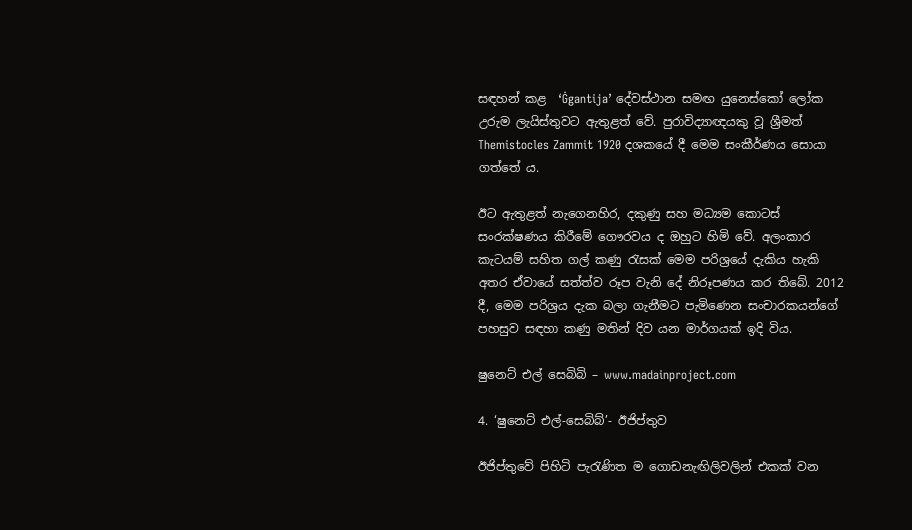සඳහන් කළ  ‘Ġgantija’ දේවස්ථාන සමඟ යුනෙස්කෝ ලෝක උරුම ලැයිස්තුවට ඇතුළත් වේ. පුරාවිද්‍යාඥයකු වූ ශ්‍රීමත් Themistocles Zammit 1920 දශකයේ දී මෙම සංකීර්ණය සොයා ගත්තේ ය.

ඊට ඇතුළත් නැගෙනහිර, දකුණු සහ මධ්‍යම කොටස් සංරක්ෂණය කිරීමේ ගෞරවය ද ඔහුට හිමි වේ. අලංකාර කැටයම් සහිත ගල් කණු රැසක් මෙම පරිශ්‍රයේ දැකිය හැකි අතර ඒවායේ සත්ත්ව රූප වැනි දේ නිරූපණය කර තිබේ. 2012 දී, මෙම පරිශ්‍රය දැක බලා ගැනීමට පැමිණෙන සංචාරකයන්ගේ පහසුව සඳහා කණු මතින් දිව යන මාර්ගයක් ඉදි විය.

ෂුනෙට් එල් සෙබිබි – www.madainproject.com

4. ‘ෂුනෙට් එල්-සෙබිබ්’- ඊජිප්තුව

ඊජිප්තුවේ පිහිටි පැරැණිත ම ගොඩනැඟිලිවලින් එකක් වන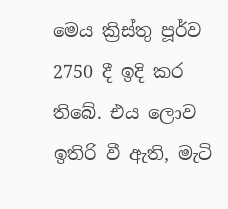මෙය ක්‍රිස්තු පූර්ව 2750 දී ඉදි කර තිබේ. එය ලොව ඉතිරි වී ඇති, මැටි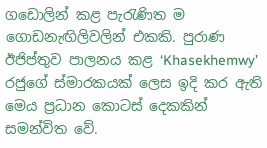ගඩොලින් කළ පැරැණිත ම ගොඩනැඟිලිවලින් එකකි. පුරාණ ඊජිප්තුව පාලනය කළ ‘Khasekhemwy’ රජුගේ ස්මාරකයක් ලෙස ඉදි කර ඇති මෙය ප්‍රධාන කොටස් දෙකකින් සමන්විත වේ.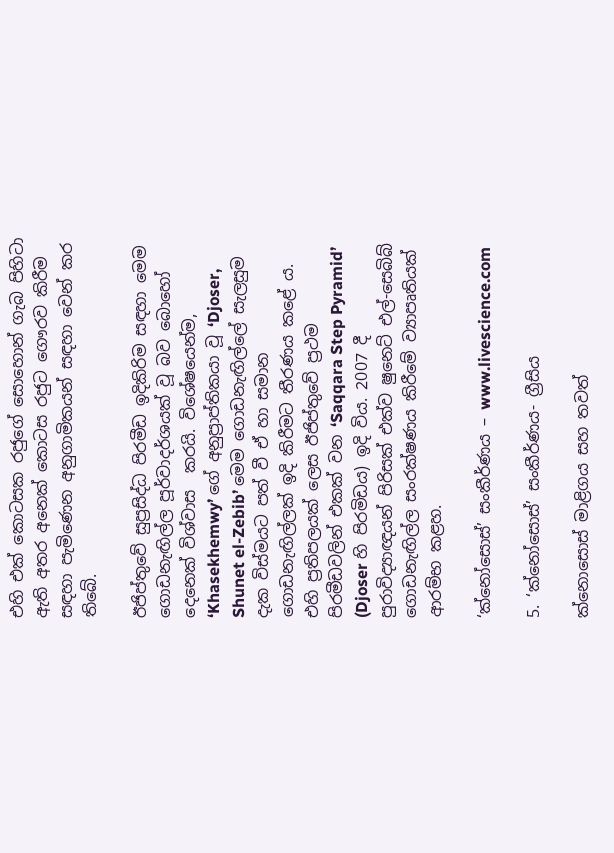එහි එක් කොටසක රජුගේ සොහොන් ගැබ පිහිටා ඇති අතර අනෙක් කොටස රජුට ගෞරව කිරීම සඳහා පැමිණෙන අනුගාමිකයන් සඳහා වෙන් කර තිබේ.

ඊජිප්තුවේ සුප්‍රසිද්ධ පිරමීඩ ඉදිකිරිම සඳහා මෙම ගොඩනැඟිල්ල පූර්වාදර්ශයක් වූ බව බොහෝ දෙනෙක් විශ්වාස  කරයි. විශේෂයෙන්ම, ‘Khasekhemwy’ ගේ අනුප්‍රාප්තිකයා වූ ‘Djoser, Shunet el-Zebib’ මෙම ගොඩනැඟිල්ලේ සැලසුම දැක විස්මයට පත් වී ඒ හා සමාන ගොඩනැඟිල්ලක් ඉදි කිරීමට තීරණය කළේ ය. එහි ප්‍රතිපලයක් ලෙස ඊජිප්තුවේ ප්‍රථම පිරමීඩවලින් එකක් වන ‘Saqqara Step Pyramid’ (Djoser හි පිරමිඩය) ඉදි විය. 2007 දී පුරාවිද්‍යාඥයන් පිරිසක් එක්ව ෂුනෙට් එල්-සෙබිබ් ගොඩනැඟිල්ල සංරක්ෂණය කිරීමේ ව්‍යාපෘතියක් ආරම්භ කළහ.

‘ක්නෝසොස්’ සංකීර්ණය – www.livescience.com

5. ‘ක්නෝසොස්’ සංකීර්ණය- ග්‍රීසිය

ක්නොසොස් මාළිගය සහ තවත්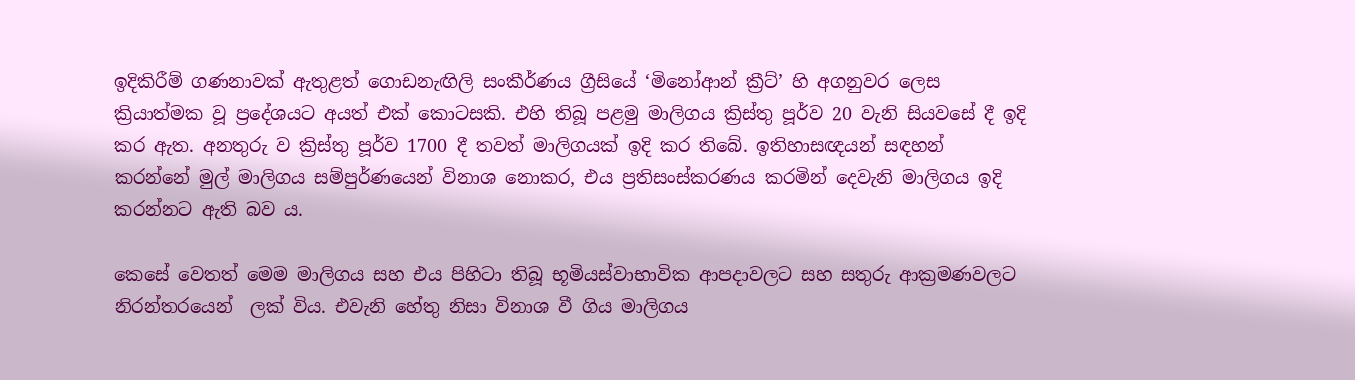ඉදිකිරීම් ගණනාවක් ඇතුළත් ගොඩනැඟිලි සංකීර්ණය ග්‍රීසියේ ‘මිනෝආන් ක්‍රීට්’ හි අගනුවර ලෙස ක්‍රියාත්මක වූ ප්‍රදේශයට අයත් එක් කොටසකි. එහි තිබූ පළමු මාලිගය ක්‍රිස්තු පූර්ව 20 වැනි සියවසේ දී ඉදි කර ඇත. අනතුරු ව ක්‍රිස්තු පූර්ව 1700 දී තවත් මාලිගයක් ඉදි කර තිබේ. ඉතිහාසඥයන් සඳහන් කරන්නේ මුල් මාලිගය සම්පුර්ණයෙන් විනාශ නොකර, එය ප්‍රතිසංස්කරණය කරමින් දෙවැනි මාලිගය ඉදි කරන්නට ඇති බව ය.

කෙසේ වෙතත් මෙම මාලිගය සහ එය පිහිටා තිබූ භූමියස්වාභාවික ආපදාවලට සහ සතුරු ආක්‍රමණවලට නිරන්තරයෙන්  ලක් විය. එවැනි හේතු නිසා විනාශ වී ගිය මාලිගය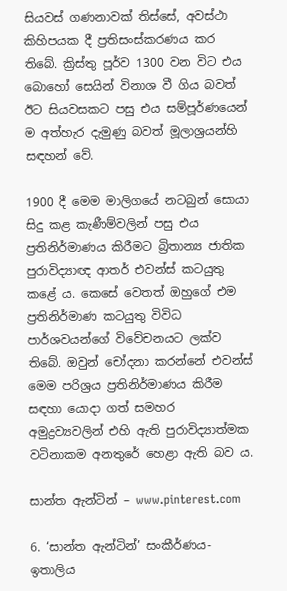සියවස් ගණනාවක් තිස්සේ, අවස්ථා කිහිපයක දී ප්‍රතිසංස්කරණය කර තිබේ. ක්‍රිස්තු පූර්ව 1300 වන විට එය බොහෝ සෙයින් විනාශ වී ගිය බවත් ඊට සියවසකට පසු එය සම්පූර්ණයෙන් ම අත්හැර දැමුණු බවත් මූලාශ්‍රයන්හි සඳහන් වේ.

1900 දී මෙම මාලිගයේ නටබුන් සොයා සිදු කළ කැණීම්වලින් පසු එය ප්‍රතිනිර්මාණය කිරීමට බ්‍රිතාන්‍ය ජාතික පුරාවිද්‍යාඥ ආතර් එවන්ස් කටයුතු කළේ ය. කෙසේ වෙතත් ඔහුගේ එම ප්‍රතිනිර්මාණ කටයුතු විවිධ පාර්ශවයන්ගේ විවේචනයට ලක්ව තිබේ. ඔවුන් චෝදනා කරන්නේ එවන්ස් මෙම පරිශ්‍රය ප්‍රතිනිර්මාණය කිරීම සඳහා යොදා ගත් සමහර අමුද්‍රව්‍යවලින් එහි ඇති පුරාවිද්‍යාත්මක වටිනාකම අනතුරේ හෙළා ඇති බව ය.

සාන්ත ඇන්ටින් – www.pinterest.com

6. ‘සාන්ත ඇන්ටින්’ සංකීර්ණය- ඉතාලිය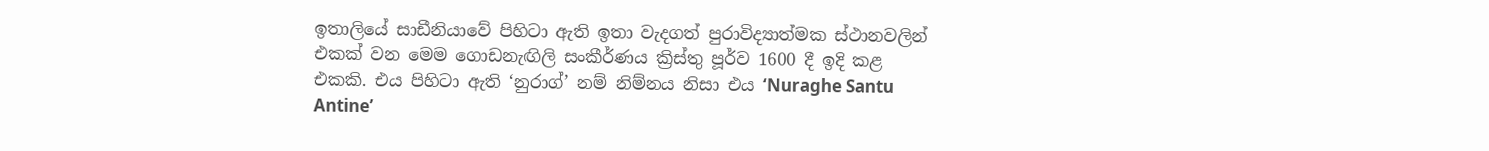ඉතාලියේ සාඩීනියාවේ පිහිටා ඇති ඉතා වැදගත් පුරාවිද්‍යාත්මක ස්ථානවලින් එකක් වන මෙම ගොඩනැඟිලි සංකීර්ණය ක්‍රිස්තු පූර්ව 1600 දී ඉදි කළ එකකි. එය පිහිටා ඇති ‘නුරාග්’ නම් නිම්නය නිසා එය ‘Nuraghe Santu Antine’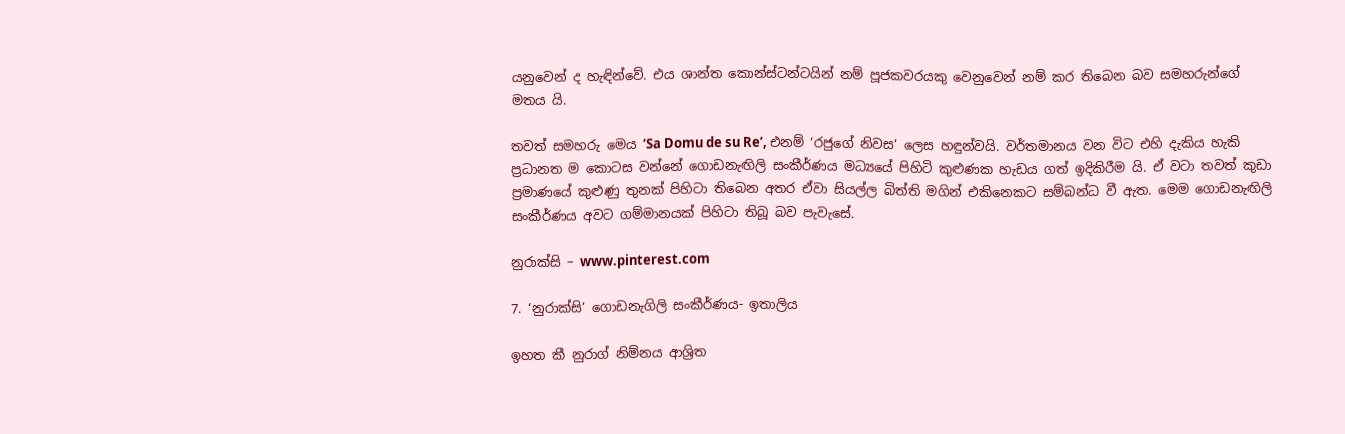යනුවෙන් ද හැඳින්වේ. එය ශාන්ත කොන්ස්ටන්ටයින් නම් පූජකවරයකු වෙනුවෙන් නම් කර තිබෙන බව සමහරුන්ගේ මතය යි.

තවත් සමහරු මෙය ‘Sa Domu de su Re’, එනම් ‘රජුගේ නිවස’ ලෙස හඳුන්වයි. වර්තමානය වන විට එහි දැකිය හැකි ප්‍රධානත ම කොටස වන්නේ ගොඩනැඟිලි සංකීර්ණය මධ්‍යයේ පිහිටි කුළුණක හැඩය ගත් ඉදිකිරීම යි. ඒ වටා තවත් කුඩා ප්‍රමාණයේ කුළුණු තුනක් පිහිටා තිබෙන අතර ඒවා සියල්ල බිත්ති මගින් එකිනෙකට සම්බන්ධ වී ඇත. මෙම ගොඩනැඟිලි සංකීර්ණය අවට ගම්මානයක් පිහිටා තිබූ බව පැවැසේ.

නුරාක්සි – www.pinterest.com

7. ‘නුරාක්සි’ ගොඩනැගිලි සංකීර්ණය- ඉතාලිය

ඉහත කී නුරාග් නිම්නය ආශ්‍රිත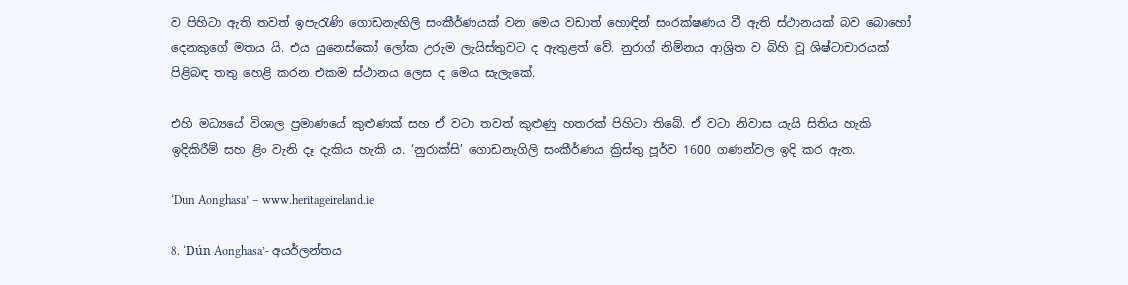ව පිහිටා ඇති තවත් ඉපැරැණි ගොඩනැඟිලි සංකීර්ණයක් වන මෙය වඩාත් හොඳින් සංරක්ෂණය වී ඇති ස්ථානයක් බව බොහෝ දෙනකුගේ මතය යි. එය යුනෙස්කෝ ලෝක උරුම ලැයිස්තුවට ද ඇතුළත් වේ. නුරාග් නිම්නය ආශ්‍රිත ව බිහි වූ ශිෂ්ටාචාරයක් පිළිබඳ තතු හෙළි කරන එකම ස්ථානය ලෙස ද මෙය සැලැකේ.

එහි මධ්‍යයේ විශාල ප්‍රමාණයේ කුළුණක් සහ ඒ වටා තවත් කුළුණු හතරක් පිහිටා තිබේ. ඒ වටා නිවාස යැයි සිතිය හැකි ඉදිකිරීම් සහ ළිං වැනි දෑ දැකිය හැකි ය. ‘නුරාක්සි’ ගොඩනැගිලි සංකීර්ණය ක්‍රිස්තු පූර්ව 1600 ගණන්වල ඉදි කර ඇත.

‘Dun Aonghasa’ – www.heritageireland.ie

8. ‘Dún Aonghasa’- අයර්ලන්තය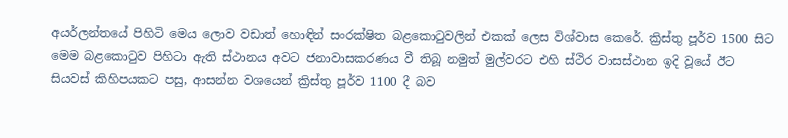අයර්ලන්තයේ පිහිටි මෙය ලොව වඩාත් හොඳින් සංරක්ෂිත බළකොටුවලින් එකක් ලෙස විශ්වාස කෙරේ. ක්‍රිස්තු පූර්ව 1500 සිට මෙම බළකොටුව පිහිටා ඇති ස්ථානය අවට ජනාවාසකරණය වී තිබූ නමුත් මුල්වරට එහි ස්ථිර වාසස්ථාන ඉදි වූයේ ඊට සියවස් කිහිපයකට පසු, ආසන්න වශයෙන් ක්‍රිස්තු පූර්ව 1100 දී බව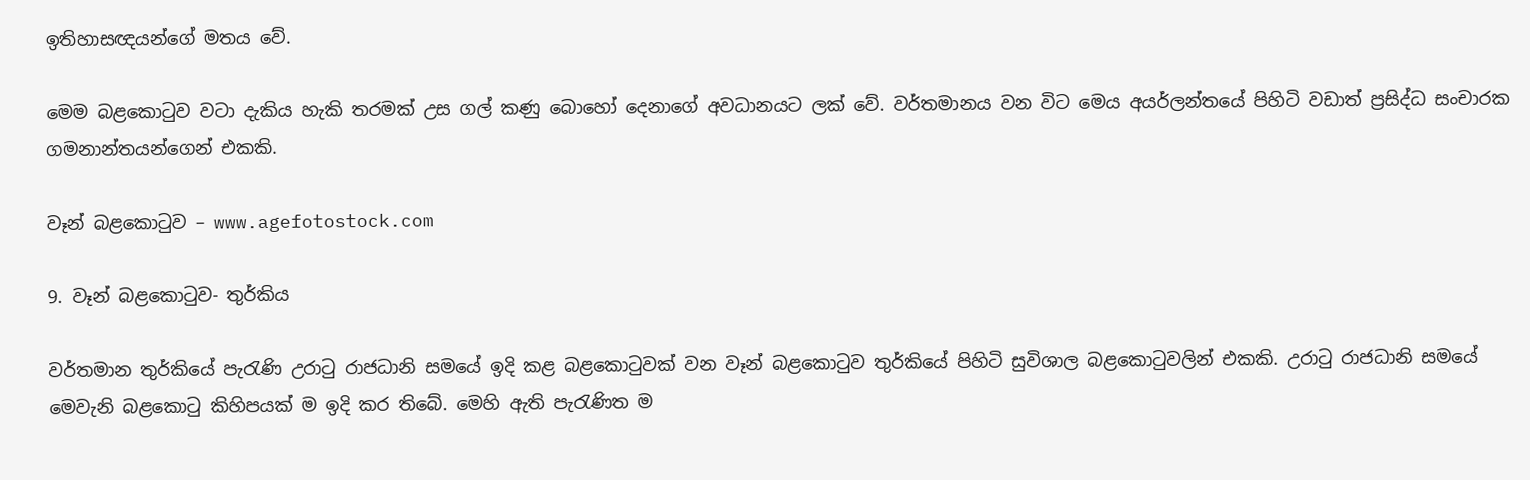ඉතිහාසඥයන්ගේ මතය වේ.

මෙම බළකොටුව වටා දැකිය හැකි තරමක් උස ගල් කණු බොහෝ දෙනාගේ අවධානයට ලක් වේ. වර්තමානය වන විට මෙය අයර්ලන්තයේ පිහිටි වඩාත් ප්‍රසිද්ධ සංචාරක ගමනාන්තයන්ගෙන් එකකි.

වෑන් බළකොටුව – www.agefotostock.com

9. වෑන් බළකොටුව- තුර්කිය

වර්තමාන තුර්කියේ පැරැණි උරාටු රාජධානි සමයේ ඉදි කළ බළකොටුවක් වන වෑන් බළකොටුව තුර්කියේ පිහිටි සුවිශාල බළකොටුවලින් එකකි. උරාටු රාජධානි සමයේ මෙවැනි බළකොටු කිහිපයක් ම ඉදි කර තිබේ. මෙහි ඇති පැරැණිත ම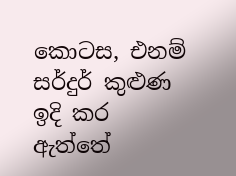කොටස, එනම් සර්දුර් කුළුණ ඉදි කර ඇත්තේ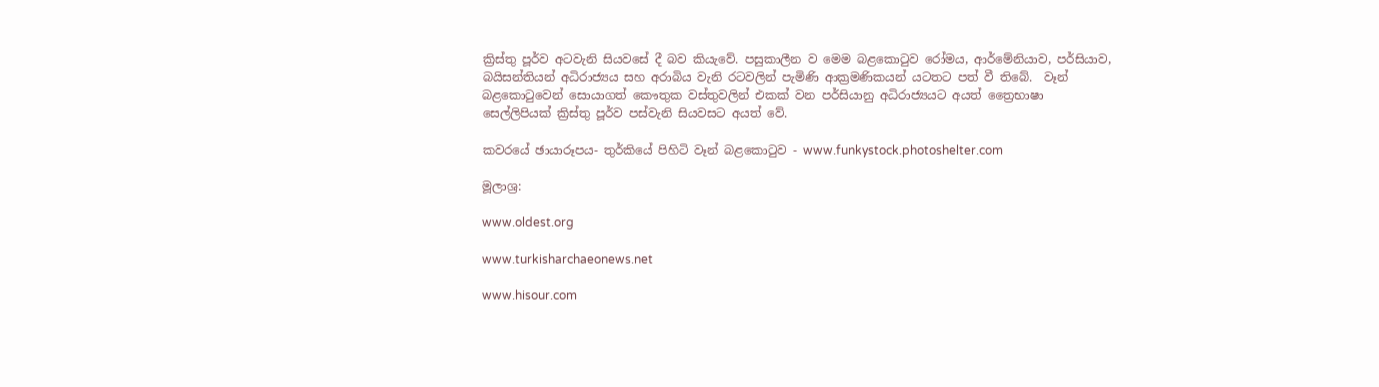ක්‍රිස්තු පූර්ව අටවැනි සියවසේ දී බව කියැවේ. පසුකාලීන ව මෙම බළකොටුව රෝමය, ආර්මේනියාව, පර්සියාව, බයිසන්තියන් අධිරාජ්‍යය සහ අරාබිය වැනි රටවලින් පැමිණි ආක්‍රමණිකයන් යටතට පත් වී තිබේ.  වෑන් බළකොටුවෙන් සොයාගත් කෞතුක වස්තුවලින් එකක් වන පර්සියානු අධිරාජ්‍යයට අයත් ත්‍රෛභාෂා සෙල්ලිපියක් ක්‍රිස්තු පූර්ව පස්වැනි සියවසට අයත් වේ.

කවරයේ ඡායාරූපය- තුර්කියේ පිහිටි වෑන් බළකොටුව - www.funkystock.photoshelter.com

මූලාශ්‍ර:

www.oldest.org

www.turkisharchaeonews.net

www.hisour.com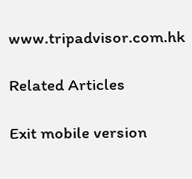www.tripadvisor.com.hk

Related Articles

Exit mobile version